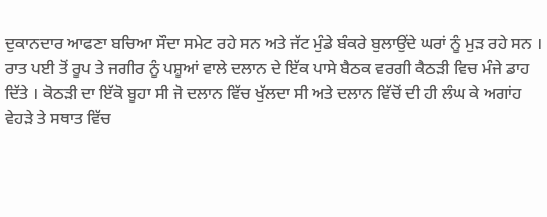ਦੁਕਾਨਦਾਰ ਆਫਣਾ ਬਚਿਆ ਸੌਦਾ ਸਮੇਟ ਰਹੇ ਸਨ ਅਤੇ ਜੱਟ ਮੁੰਡੇ ਬੰਕਰੇ ਬੁਲਾਉਂਦੇ ਘਰਾਂ ਨੂੰ ਮੁੜ ਰਹੇ ਸਨ ।
ਰਾਤ ਪਈ ਤੋਂ ਰੂਪ ਤੇ ਜਗੀਰ ਨੂੰ ਪਸ਼ੂਆਂ ਵਾਲੇ ਦਲਾਨ ਦੇ ਇੱਕ ਪਾਸੇ ਬੈਠਕ ਵਰਗੀ ਕੈਠੜੀ ਵਿਚ ਮੰਜੇ ਡਾਹ ਦਿੱਤੇ । ਕੋਠੜੀ ਦਾ ਇੱਕੋ ਬੂਹਾ ਸੀ ਜੋ ਦਲਾਨ ਵਿੱਚ ਖੁੱਲਦਾ ਸੀ ਅਤੇ ਦਲਾਨ ਵਿੱਚੋਂ ਦੀ ਹੀ ਲੰਘ ਕੇ ਅਗਾਂਹ ਵੇਹੜੇ ਤੇ ਸਥਾਤ ਵਿੱਚ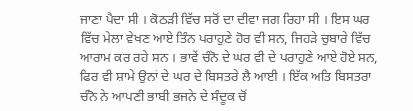ਜਾਣਾ ਪੈਦਾ ਸੀ । ਕੋਠੜੀ ਵਿੱਚ ਸਰੋਂ ਦਾ ਦੀਵਾ ਜਗ ਰਿਹਾ ਸੀ । ਇਸ ਘਰ ਵਿੱਚ ਮੇਲਾ ਵੇਖਣ ਆਏ ਤਿੰਨ ਪਰਾਹੁਣੇ ਹੋਰ ਵੀ ਸਨ, ਜਿਹੜੇ ਚੁਬਾਰੇ ਵਿੱਚ ਆਰਾਮ ਕਰ ਰਹੇ ਸਨ । ਭਾਵੇਂ ਚੰਨੋ ਦੇ ਘਰ ਵੀ ਦੇ ਪਰਾਹੁਣੇ ਆਏ ਹੋਏ ਸਨ, ਫਿਰ ਵੀ ਸ਼ਾਮੇ ਉਨਾਂ ਦੇ ਘਰ ਦੇ ਬਿਸਤਰੇ ਲੈ ਆਈ । ਇੱਕ ਅਤਿ ਬਿਸਤਰਾ ਚੰਨੋ ਨੇ ਆਪਣੀ ਭਾਬੀ ਭਜਨੇ ਦੇ ਸੰਦੂਕ ਚੋਂ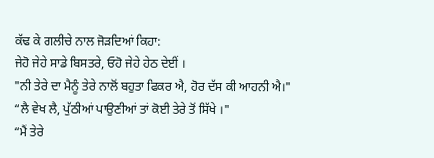ਕੱਢ ਕੇ ਗਲੀਚੇ ਨਾਲ ਜੋੜਦਿਆਂ ਕਿਹਾ:
ਜੇਹੋ ਜੇਹੇ ਸਾਡੇ ਬਿਸਤਰੇ, ਓਹੋ ਜੇਹੇ ਹੇਠ ਦੇਈਂ ।
"ਨੀ ਤੇਰੇ ਦਾ ਮੈਨੂੰ ਤੇਰੇ ਨਾਲੋਂ ਬਹੁਤਾ ਫਿਕਰ ਐ, ਹੋਰ ਦੱਸ ਕੀ ਆਹਨੀ ਐ।"
“ਲੈ ਵੇਖ ਲੈ, ਪੁੱਠੀਆਂ ਪਾਉਣੀਆਂ ਤਾਂ ਕੋਈ ਤੇਰੇ ਤੋਂ ਸਿੱਖੇ ।"
“ਮੈਂ ਤੇਰੇ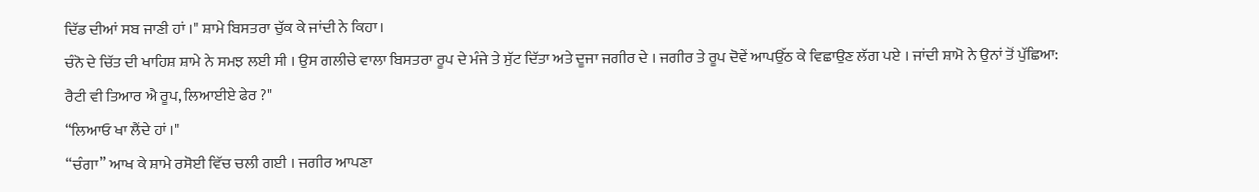ਦਿੱਡ ਦੀਆਂ ਸਬ ਜਾਣੀ ਹਾਂ ।" ਸ਼ਾਮੇ ਬਿਸਤਰਾ ਚੁੱਕ ਕੇ ਜਾਂਦੀ ਨੇ ਕਿਹਾ।
ਚੰਨੋ ਦੇ ਚਿੱਤ ਦੀ ਖਾਹਿਸ਼ ਸ਼ਾਮੇ ਨੇ ਸਮਝ ਲਈ ਸੀ । ਉਸ ਗਲੀਚੇ ਵਾਲਾ ਬਿਸਤਰਾ ਰੂਪ ਦੇ ਮੰਜੇ ਤੇ ਸੁੱਟ ਦਿੱਤਾ ਅਤੇ ਦੂਜਾ ਜਗੀਰ ਦੇ । ਜਗੀਰ ਤੇ ਰੂਪ ਦੋਵੇਂ ਆਪਉੱਠ ਕੇ ਵਿਛਾਉਣ ਲੱਗ ਪਏ । ਜਾਂਦੀ ਸ਼ਾਮੋ ਨੇ ਉਨਾਂ ਤੋਂ ਪੁੱਛਿਆ:
ਰੈਟੀ ਵੀ ਤਿਆਰ ਐ ਰੂਪ, ਲਿਆਈਏ ਫੇਰ ?"
“ਲਿਆਓ ਖਾ ਲੈਂਦੇ ਹਾਂ ।"
“ਚੰਗਾ” ਆਖ ਕੇ ਸ਼ਾਮੇ ਰਸੋਈ ਵਿੱਚ ਚਲੀ ਗਈ । ਜਗੀਰ ਆਪਣਾ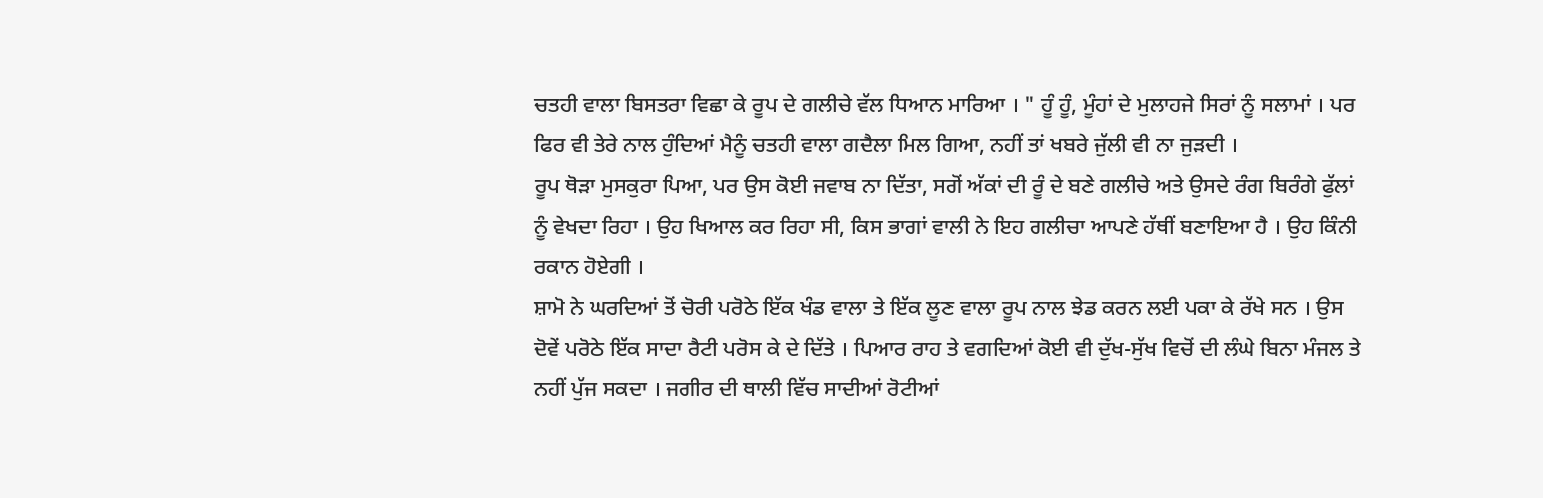ਚਤਹੀ ਵਾਲਾ ਬਿਸਤਰਾ ਵਿਛਾ ਕੇ ਰੂਪ ਦੇ ਗਲੀਚੇ ਵੱਲ ਧਿਆਨ ਮਾਰਿਆ । " ਹੂੰ ਹੂੰ, ਮੂੰਹਾਂ ਦੇ ਮੁਲਾਹਜੇ ਸਿਰਾਂ ਨੂੰ ਸਲਾਮਾਂ । ਪਰ ਫਿਰ ਵੀ ਤੇਰੇ ਨਾਲ ਹੁੰਦਿਆਂ ਮੈਨੂੰ ਚਤਹੀ ਵਾਲਾ ਗਦੈਲਾ ਮਿਲ ਗਿਆ, ਨਹੀਂ ਤਾਂ ਖਬਰੇ ਜੁੱਲੀ ਵੀ ਨਾ ਜੁੜਦੀ ।
ਰੂਪ ਥੋੜਾ ਮੁਸਕੁਰਾ ਪਿਆ, ਪਰ ਉਸ ਕੋਈ ਜਵਾਬ ਨਾ ਦਿੱਤਾ, ਸਗੋਂ ਅੱਕਾਂ ਦੀ ਰੂੰ ਦੇ ਬਣੇ ਗਲੀਚੇ ਅਤੇ ਉਸਦੇ ਰੰਗ ਬਿਰੰਗੇ ਫੁੱਲਾਂ ਨੂੰ ਵੇਖਦਾ ਰਿਹਾ । ਉਹ ਖਿਆਲ ਕਰ ਰਿਹਾ ਸੀ, ਕਿਸ ਭਾਗਾਂ ਵਾਲੀ ਨੇ ਇਹ ਗਲੀਚਾ ਆਪਣੇ ਹੱਥੀਂ ਬਣਾਇਆ ਹੈ । ਉਹ ਕਿੰਨੀ ਰਕਾਨ ਹੋਏਗੀ ।
ਸ਼ਾਮੋ ਨੇ ਘਰਦਿਆਂ ਤੋਂ ਚੋਰੀ ਪਰੋਠੇ ਇੱਕ ਖੰਡ ਵਾਲਾ ਤੇ ਇੱਕ ਲੂਣ ਵਾਲਾ ਰੂਪ ਨਾਲ ਝੇਡ ਕਰਨ ਲਈ ਪਕਾ ਕੇ ਰੱਖੇ ਸਨ । ਉਸ ਦੋਵੇਂ ਪਰੋਠੇ ਇੱਕ ਸਾਦਾ ਰੈਟੀ ਪਰੋਸ ਕੇ ਦੇ ਦਿੱਤੇ । ਪਿਆਰ ਰਾਹ ਤੇ ਵਗਦਿਆਂ ਕੋਈ ਵੀ ਦੁੱਖ-ਸੁੱਖ ਵਿਚੋਂ ਦੀ ਲੰਘੇ ਬਿਨਾ ਮੰਜਲ ਤੇ ਨਹੀਂ ਪੁੱਜ ਸਕਦਾ । ਜਗੀਰ ਦੀ ਥਾਲੀ ਵਿੱਚ ਸਾਦੀਆਂ ਰੋਟੀਆਂ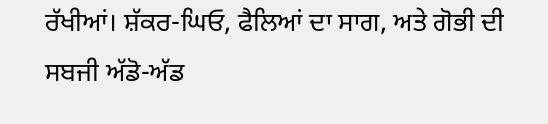ਰੱਖੀਆਂ। ਸ਼ੱਕਰ-ਘਿਓ, ਫੈਲਿਆਂ ਦਾ ਸਾਗ, ਅਤੇ ਗੋਭੀ ਦੀ ਸਬਜੀ ਅੱਡੋ-ਅੱਡ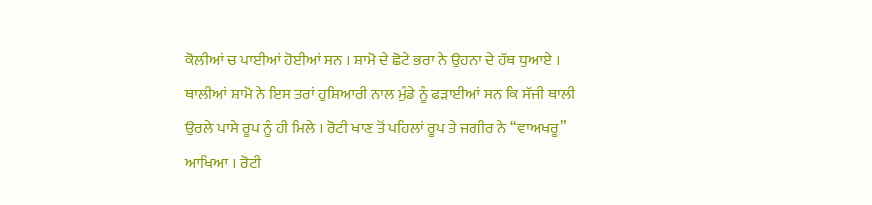ਕੋਲੀਆਂ ਚ ਪਾਈਆਂ ਹੋਈਆਂ ਸਨ । ਸ਼ਾਮੋ ਦੇ ਛੋਟੇ ਭਰਾ ਨੇ ਉਹਨਾ ਦੇ ਹੱਥ ਧੁਆਏ । ਥਾਲੀਆਂ ਸ਼ਾਮੋ ਨੇ ਇਸ ਤਰਾਂ ਹੁਸ਼ਿਆਰੀ ਨਾਲ ਮੁੰਡੇ ਨੂੰ ਫੜਾਈਆਂ ਸਨ ਕਿ ਸੱਜੀ ਥਾਲੀ ਉਰਲੇ ਪਾਸੇ ਰੂਪ ਨੂੰ ਹੀ ਮਿਲੇ । ਰੋਟੀ ਖਾਣ ਤੋਂ ਪਹਿਲਾਂ ਰੂਪ ਤੇ ਜਗੀਰ ਨੇ “ਵਾਅਖਰੂ” ਆਖਿਆ । ਰੋਟੀ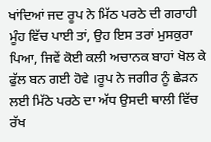ਖਾਂਦਿਆਂ ਜਦ ਰੂਪ ਨੇ ਮਿੱਠ ਪਰਠੇ ਦੀ ਗਰਾਹੀ ਮੂੰਹ ਵਿੱਚ ਪਾਈ ਤਾਂ, ਉਹ ਇਸ ਤਰਾਂ ਮੁਸਕੁਰਾ ਪਿਆ, ਜਿਵੇਂ ਕੋਈ ਕਲੀ ਅਚਾਨਕ ਬਾਹਾਂ ਖੋਲ ਕੇ ਫੁੱਲ ਬਨ ਗਈ ਹੋਵੇ ।ਰੂਪ ਨੇ ਜਗੀਰ ਨੂੰ ਛੇੜਨ ਲਈ ਮਿੱਠੇ ਪਰਠੇ ਦਾ ਅੱਧ ਉਸਦੀ ਥਾਲੀ ਵਿੱਚ ਰੱਖ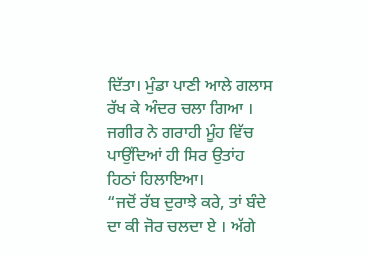ਦਿੱਤਾ। ਮੁੰਡਾ ਪਾਣੀ ਆਲੇ ਗਲਾਸ ਰੱਖ ਕੇ ਅੰਦਰ ਚਲਾ ਗਿਆ । ਜਗੀਰ ਨੇ ਗਰਾਹੀ ਮੂੰਹ ਵਿੱਚ ਪਾਉਂਦਿਆਂ ਹੀ ਸਿਰ ਉਤਾਂਹ ਹਿਠਾਂ ਹਿਲਾਇਆ।
“ਜਦੋਂ ਰੱਬ ਦੁਰਾਝੇ ਕਰੇ, ਤਾਂ ਬੰਦੇ ਦਾ ਕੀ ਜੋਰ ਚਲਦਾ ਏ । ਅੱਗੇ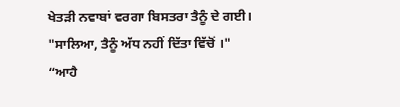ਖੇਤੜੀ ਨਵਾਬਾਂ ਵਰਗਾ ਬਿਸਤਰਾ ਤੈਨੂੰ ਦੇ ਗਈ।
"ਸਾਲਿਆ, ਤੈਨੂੰ ਅੱਧ ਨਹੀਂ ਦਿੱਤਾ ਵਿੱਚੋਂ ।"
“ਆਹੈ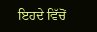ਇਹਦੇ ਵਿੱਚੋਂ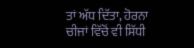ਤਾਂ ਅੱਧ ਦਿੱਤਾ, ਹੋਰਨਾ ਚੀਜਾਂ ਵਿੱਚੋਂ ਵੀ ਸਿੱਧੀ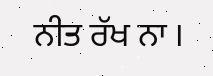ਨੀਤ ਰੱਖ ਨਾ ।